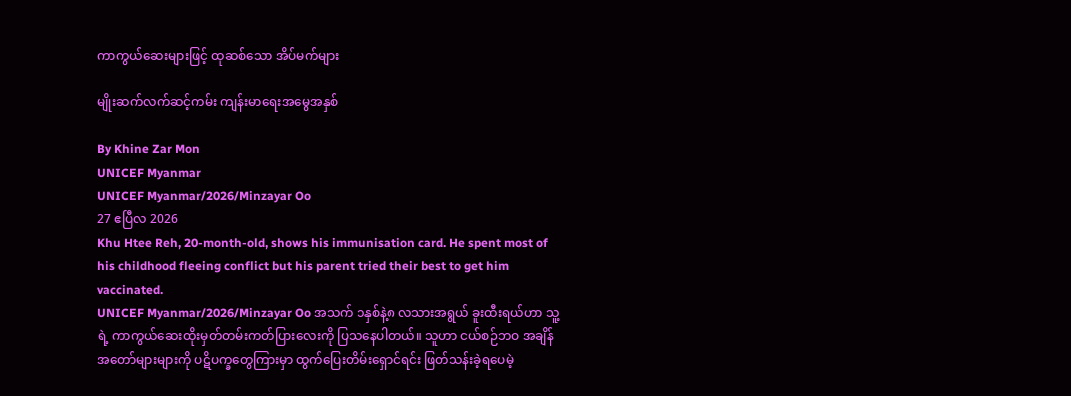ကာကွယ်ဆေးများဖြင့် ထုဆစ်သော အိပ်မက်များ

မျိုးဆက်လက်ဆင့်ကမ်း ကျန်းမာရေးအမွေအနှစ်

By Khine Zar Mon
UNICEF Myanmar
UNICEF Myanmar/2026/Minzayar Oo
27 ဧပြီလ 2026
Khu Htee Reh, 20-month-old, shows his immunisation card. He spent most of his childhood fleeing conflict but his parent tried their best to get him vaccinated.
UNICEF Myanmar/2026/Minzayar Oo အသက် ၁နှစ်နဲ့၈ လသားအရွယ် ခူးထီးရယ်ဟာ သူ့ရဲ့ ကာကွယ်ဆေးထိုးမှတ်တမ်းကတ်ပြားလေးကို ပြသနေပါတယ်။ သူဟာ ငယ်စဉ်ဘဝ အချိန်အတော်များများကို ပဋိပက္ခတွေကြားမှာ ထွက်ပြေးတိမ်းရှောင်ရင်း ဖြတ်သန်းခဲ့ရပေမဲ့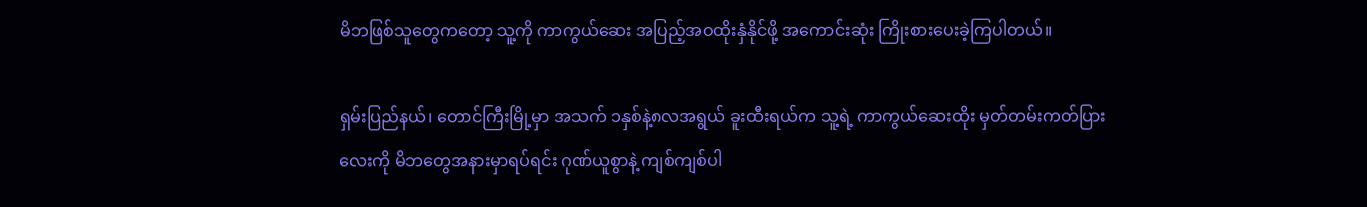မိဘဖြစ်သူတွေကတော့ သူ့ကို ကာကွယ်ဆေး အပြည့်အဝထိုးနှံနိုင်ဖို့ အကောင်းဆုံး ကြိုးစားပေးခဲ့ကြပါတယ်။

ရှမ်းပြည်နယ်၊ တောင်ကြီးမြို့မှာ အသက် ၁နှစ်နဲ့၈လအရွယ် ခူးထီးရယ်က သူ့ရဲ့ ကာကွယ်ဆေးထိုး မှတ်တမ်းကတ်ပြားလေးကို မိဘတွေအနားမှာရပ်ရင်း ဂုဏ်ယူစွာနဲ့ ကျစ်ကျစ်ပါ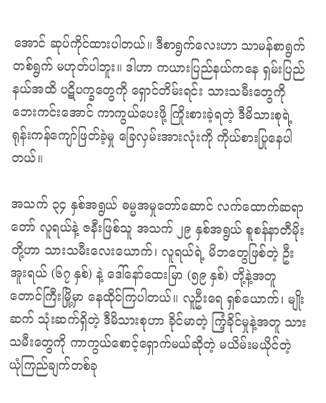အောင် ဆုပ်ကိုင်ထားပါတယ်။ ဒီစာရွက်လေးဟာ သာမန်စာရွက်တစ်ရွက် မဟုတ်ပါဘူး။ ဒါဟာ ကယားပြည်နယ်ကနေ ရှမ်းပြည်နယ်အထိ ပဋိပက္ခတွေကို ရှောင်တိမ်းရင်း သားသမီးတွေကို ဘေးကင်းအောင် ကာကွယ်ပေးဖို့ ကြိုးစားခဲ့ရတဲ့ ဒီမိသားစုရဲ့ ရုန်းကန်ကျော်ဖြတ်ခဲ့မှု ခြေလှမ်းအားလုံးကို ကိုယ်စားပြုနေပါတယ်။

အသက် ၃၄ နှစ်အရွယ် ဓမ္မအမှုတော်ဆောင် လက်ထောက်ဆရာတော် လူရယ်နဲ့ ဇနီးဖြစ်သူ အသက် ၂၉ နှစ်အရွယ် စူစန်နာတီမိုးတို့ဟာ သားသမီးလေးယောက်၊ လူရယ်ရဲ့ မိဘတွေဖြစ်တဲ့ ဦးအူးရယ် (၆၇ နှစ်) နဲ့ ဒေါ်နော်ထေးမြာ (၅၉ နှစ်) တို့နဲ့အတူ တောင်ကြီးမြို့မှာ နေထိုင်ကြပါတယ်။ လူဦးရေ ရှစ်ယောက်၊ မျိုးဆက် သုံးဆက်ရှိတဲ့ ဒီမိသားစုဟာ ခိုင်မာတဲ့ ကြံ့ခိုင်မှုနဲ့အတူ သားသမီးတွေကို ကာကွယ်စောင့်ရှောက်မယ်ဆိုတဲ့ မယိမ်းမယိုင်တဲ့ ယုံကြည်ချက်တစ်ခု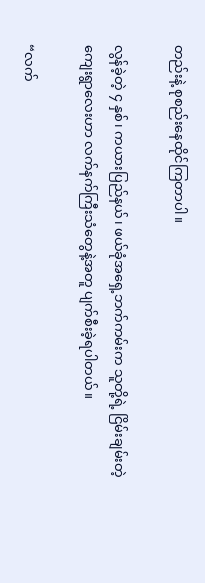တည်းနဲ့ စုစည်းနေထိုင်ကြတာပါ။

လွန်ခဲ့တဲ့ ၄ နှစ်၊ ကယားပြည်နယ်၊ ဖယ်ခုံအရှေ့ဘက်ကမ်းက သူတို့ရဲ့ ငြိမ်းချမ်းတဲ့ ကျေးရွာလေးဟာ လက်နက်ကြီးသံတွေနဲ့အတူ ပျက်စီးခဲ့ရပါတယ်။

“လက်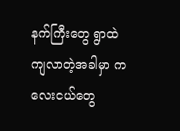နက်ကြီးတွေ ရွာထဲ ကျလာတဲ့အခါမှာ ကလေးငယ်တွေ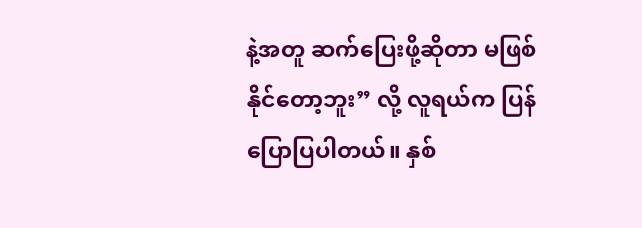နဲ့အတူ ဆက်ပြေးဖို့ဆိုတာ မဖြစ်နိုင်တော့ဘူး” လို့ လူရယ်က ပြန်ပြောပြပါတယ်။ နှစ်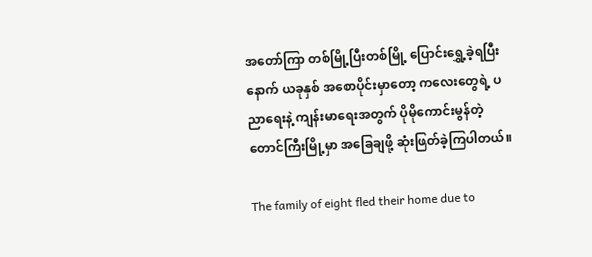အတော်ကြာ တစ်မြို့ပြီးတစ်မြို့ ပြောင်းရွှေ့ခဲ့ရပြီးနောက် ယခုနှစ် အစောပိုင်းမှာတော့ ကလေးတွေရဲ့ ပညာရေးနဲ့ ကျန်းမာရေးအတွက် ပိုမိုကောင်းမွန်တဲ့ တောင်ကြီးမြို့မှာ အခြေချဖို့ ဆုံးဖြတ်ခဲ့ကြပါတယ်။

The family of eight fled their home due to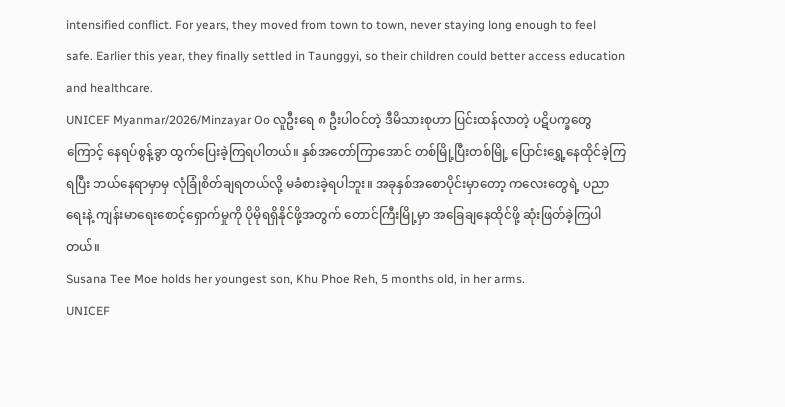intensified conflict. For years, they moved from town to town, never staying long enough to feel safe. Earlier this year, they finally settled in Taunggyi, so their children could better access education and healthcare.
UNICEF Myanmar/2026/Minzayar Oo လူဦးရေ ၈ ဦးပါဝင်တဲ့ ဒီမိသားစုဟာ ပြင်းထန်လာတဲ့ ပဋိပက္ခတွေကြောင့် နေရပ်စွန့်ခွာ ထွက်ပြေးခဲ့ကြရပါတယ်။ နှစ်အတော်ကြာအောင် တစ်မြို့ပြီးတစ်မြို့ ပြောင်းရွှေ့နေထိုင်ခဲ့ကြရပြီး ဘယ်နေရာမှာမှ လုံခြုံစိတ်ချရတယ်လို့ မခံစားခဲ့ရပါဘူး။ အခုနှစ်အစောပိုင်းမှာတော့ ကလေးတွေရဲ့ ပညာရေးနဲ့ ကျန်းမာရေးစောင့်ရှောက်မှုကို ပိုမိုရရှိနိုင်ဖို့အတွက် တောင်ကြီးမြို့မှာ အခြေချနေထိုင်ဖို့ ဆုံးဖြတ်ခဲ့ကြပါတယ်။
Susana Tee Moe holds her youngest son, Khu Phoe Reh, 5 months old, in her arms.
UNICEF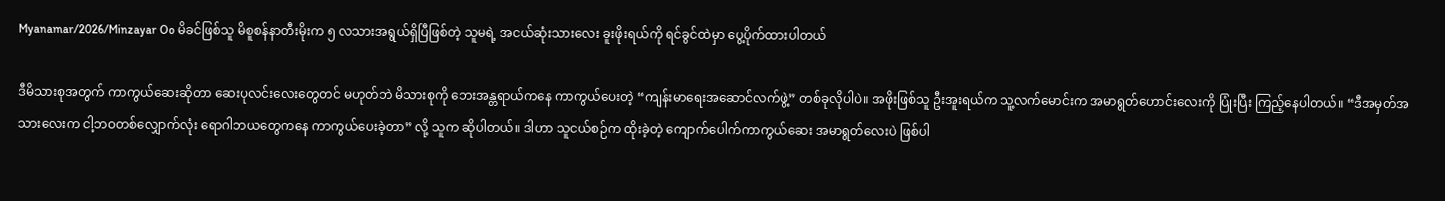Myanamar/2026/Minzayar Oo မိခင်ဖြစ်သူ မိစူစန်နာတီးမိုးက ၅ လသားအရွယ်ရှိပြီဖြစ်တဲ့ သူမရဲ့ အငယ်ဆုံးသားလေး ခူးဖိုးရယ်ကို ရင်ခွင်ထဲမှာ ပွေ့ပိုက်ထားပါတယ်

ဒီမိသားစုအတွက် ကာကွယ်ဆေးဆိုတာ ဆေးပုလင်းလေးတွေတင် မဟုတ်ဘဲ မိသားစုကို ဘေးအန္တရာယ်ကနေ ကာကွယ်ပေးတဲ့ “ကျန်းမာရေးအဆောင်လက်ဖွဲ့” တစ်ခုလိုပါပဲ။ အဖိုးဖြစ်သူ ဦးအူးရယ်က သူ့လက်မောင်းက အမာရွတ်ဟောင်းလေးကို ပြုံးပြီး ကြည့်နေပါတယ်။ “ဒီအမှတ်အသားလေးက ငါ့ဘဝတစ်လျှောက်လုံး ရောဂါဘယတွေကနေ ကာကွယ်ပေးခဲ့တာ” လို့ သူက ဆိုပါတယ်။ ဒါဟာ သူငယ်စဉ်က ထိုးခဲ့တဲ့ ကျောက်ပေါက်ကာကွယ်ဆေး အမာရွတ်လေးပဲ ဖြစ်ပါ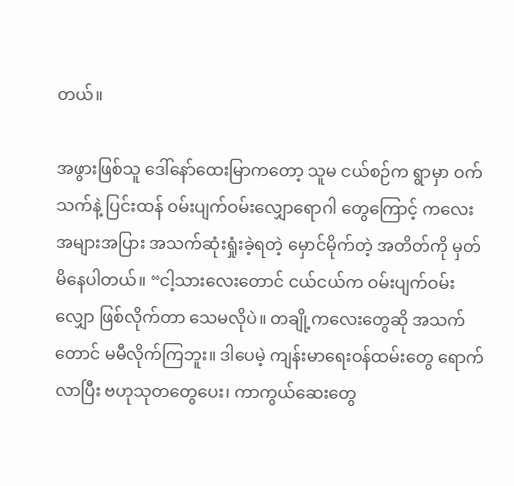တယ်။

အဖွားဖြစ်သူ ဒေါ်နော်ထေးမြာကတော့ သူမ ငယ်စဉ်က ရွာမှာ ဝက်သက်နဲ့ ပြင်းထန် ဝမ်းပျက်ဝမ်းလျှောရောဂါ တွေကြောင့် ကလေးအများအပြား အသက်ဆုံးရှုံးခဲ့ရတဲ့ မှောင်မိုက်တဲ့ အတိတ်ကို မှတ်မိနေပါတယ်။ “ငါ့သားလေးတောင် ငယ်ငယ်က ဝမ်းပျက်ဝမ်းလျှော ဖြစ်လိုက်တာ သေမလိုပဲ။ တချို့ကလေးတွေဆို အသက်တောင် မမီလိုက်ကြဘူး။ ဒါပေမဲ့ ကျန်းမာရေးဝန်ထမ်းတွေ ရောက်လာပြီး ဗဟုသုတတွေပေး၊ ကာကွယ်ဆေးတွေ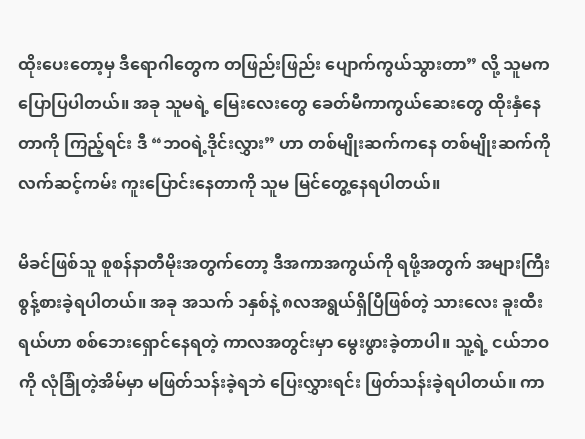ထိုးပေးတော့မှ ဒီရောဂါတွေက တဖြည်းဖြည်း ပျောက်ကွယ်သွားတာ” လို့ သူမက ပြောပြပါတယ်။ အခု သူမရဲ့ မြေးလေးတွေ ခေတ်မီကာကွယ်ဆေးတွေ ထိုးနှံနေတာကို ကြည့်ရင်း ဒီ “ဘဝရဲ့ဒိုင်းလွှား” ဟာ တစ်မျိုးဆက်ကနေ တစ်မျိုးဆက်ကို လက်ဆင့်ကမ်း ကူးပြောင်းနေတာကို သူမ မြင်တွေ့နေရပါတယ်။

မိခင်ဖြစ်သူ စူစန်နာတီမိုးအတွက်တော့ ဒီအကာအကွယ်ကို ရဖို့အတွက် အများကြီး စွန့်စားခဲ့ရပါတယ်။ အခု အသက် ၁နှစ်နဲ့ ၈လအရွယ်ရှိပြီဖြစ်တဲ့ သားလေး ခူးထီးရယ်ဟာ စစ်ဘေးရှောင်နေရတဲ့ ကာလအတွင်းမှာ မွေးဖွားခဲ့တာပါ။ သူ့ရဲ့ ငယ်ဘဝကို လုံခြုံတဲ့အိမ်မှာ မဖြတ်သန်းခဲ့ရဘဲ ပြေးလွှားရင်း ဖြတ်သန်းခဲ့ရပါတယ်။ ကာ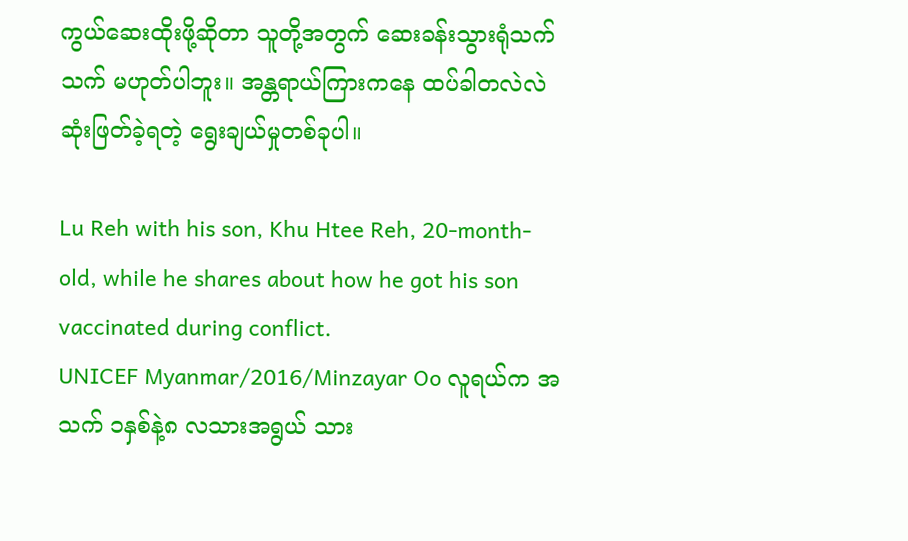ကွယ်ဆေးထိုးဖို့ဆိုတာ သူတို့အတွက် ဆေးခန်းသွားရုံသက်သက် မဟုတ်ပါဘူး။ အန္တရာယ်ကြားကနေ ထပ်ခါတလဲလဲ ဆုံးဖြတ်ခဲ့ရတဲ့ ရွေးချယ်မှုတစ်ခုပါ။

Lu Reh with his son, Khu Htee Reh, 20-month-old, while he shares about how he got his son vaccinated during conflict.
UNICEF Myanmar/2016/Minzayar Oo လူရယ်က အသက် ၁နှစ်နဲ့၈ လသားအရွယ် သား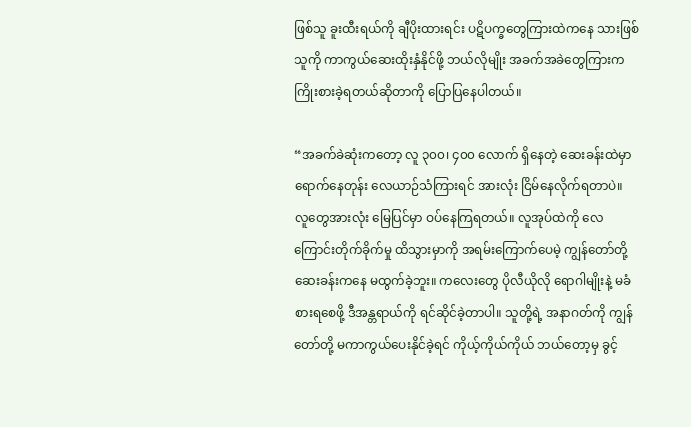ဖြစ်သူ ခူးထီးရယ်ကို ချီပိုးထားရင်း ပဋိပက္ခတွေကြားထဲကနေ သားဖြစ်သူကို ကာကွယ်ဆေးထိုးနှံနိုင်ဖို့ ဘယ်လိုမျိုး အခက်အခဲတွေကြားက ကြိုးစားခဲ့ရတယ်ဆိုတာကို ပြောပြနေပါတယ်။

“အခက်ခဲဆုံးကတော့ လူ ၃၀၀၊ ၄၀၀ လောက် ရှိနေတဲ့ ဆေးခန်းထဲမှာ ရောက်နေတုန်း လေယာဉ်သံကြားရင် အားလုံး ငြိမ်နေလိုက်ရတာပဲ။ လူတွေအားလုံး မြေပြင်မှာ ဝပ်နေကြရတယ်။ လူအုပ်ထဲကို လေကြောင်းတိုက်ခိုက်မှု ထိသွားမှာကို အရမ်းကြောက်ပေမဲ့ ကျွန်တော်တို့ ဆေးခန်းကနေ မထွက်ခဲ့ဘူး။ ကလေးတွေ ပိုလီယိုလို ရောဂါမျိုးနဲ့ မခံစားရစေဖို့ ဒီအန္တရာယ်ကို ရင်ဆိုင်ခဲ့တာပါ။ သူတို့ရဲ့ အနာဂတ်ကို ကျွန်တော်တို့ မကာကွယ်ပေးနိုင်ခဲ့ရင် ကိုယ့်ကိုယ်ကိုယ် ဘယ်တော့မှ ခွင့်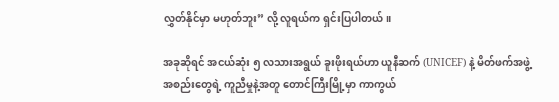လွှတ်နိုင်မှာ မဟုတ်ဘူး” လို့ လူရယ်က ရှင်းပြပါတယ်။

အခုဆိုရင် အငယ်ဆုံး ၅ လသားအရွယ် ခူးဖိုးရယ်ဟာ ယူနီဆက် (UNICEF) နဲ့ မိတ်ဖက်အဖွဲ့အစည်းတွေရဲ့ ကူညီမှုနဲ့အတူ တောင်ကြီးမြို့မှာ ကာကွယ်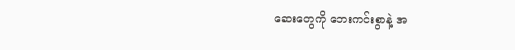ဆေးတွေကို ဘေးကင်းစွာနဲ့ အ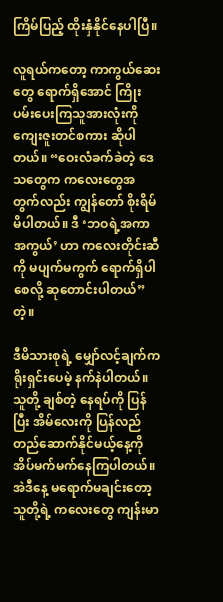ကြိမ်ပြည့် ထိုးနှံနိုင်နေပါပြီ။

လူရယ်ကတော့ ကာကွယ်ဆေးတွေ ရောက်ရှိအောင် ကြိုးပမ်းပေးကြသူအားလုံးကို ကျေးဇူးတင်စကား ဆိုပါတယ်။ “ဝေးလံခက်ခဲတဲ့ ဒေသတွေက ကလေးတွေအတွက်လည်း ကျွန်တော် စိုးရိမ်မိပါတယ်။ ဒီ ‘ဘဝရဲ့အကာအကွယ်’ ဟာ ကလေးတိုင်းဆီကို မပျက်မကွက် ရောက်ရှိပါစေလို့ ဆုတောင်းပါတယ်” တဲ့။

ဒီမိသားစုရဲ့ မျှော်လင့်ချက်က ရိုးရှင်းပေမဲ့ နက်နဲပါတယ်။ သူတို့ ချစ်တဲ့ နေရပ်ကို ပြန်ပြီး အိမ်လေးကို ပြန်လည်တည်ဆောက်နိုင်မယ့်နေ့ကို အိပ်မက်မက်နေကြပါတယ်။ အဲဒီနေ့ မရောက်မချင်းတော့ သူတို့ရဲ့ ကလေးတွေ ကျန်းမာ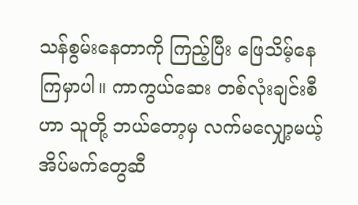သန်စွမ်းနေတာကို ကြည့်ပြီး ဖြေသိမ့်နေကြမှာပါ။ ကာကွယ်ဆေး တစ်လုံးချင်းစီဟာ သူတို့ ဘယ်တော့မှ လက်မလျှော့မယ့် အိပ်မက်တွေဆီ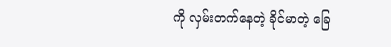ကို လှမ်းတက်နေတဲ့ ခိုင်မာတဲ့ ခြေ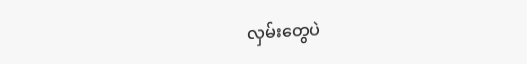လှမ်းတွေပဲ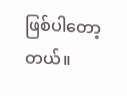ဖြစ်ပါတော့တယ်။